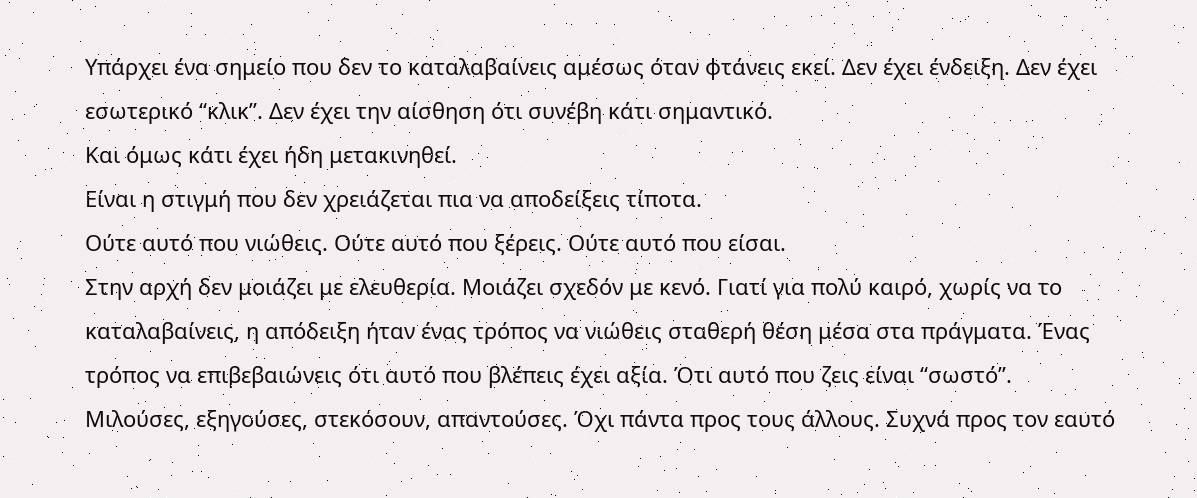Υπάρχει ένα σημείο που δεν το καταλαβαίνεις αμέσως όταν φτάνεις εκεί. Δεν έχει ένδειξη. Δεν έχει εσωτερικό “κλικ”. Δεν έχει την αίσθηση ότι συνέβη κάτι σημαντικό.
Και όμως κάτι έχει ήδη μετακινηθεί.
Είναι η στιγμή που δεν χρειάζεται πια να αποδείξεις τίποτα.
Ούτε αυτό που νιώθεις. Ούτε αυτό που ξέρεις. Ούτε αυτό που είσαι.
Στην αρχή δεν μοιάζει με ελευθερία. Μοιάζει σχεδόν με κενό. Γιατί για πολύ καιρό, χωρίς να το καταλαβαίνεις, η απόδειξη ήταν ένας τρόπος να νιώθεις σταθερή θέση μέσα στα πράγματα. Ένας τρόπος να επιβεβαιώνεις ότι αυτό που βλέπεις έχει αξία. Ότι αυτό που ζεις είναι “σωστό”.
Μιλούσες, εξηγούσες, στεκόσουν, απαντούσες. Όχι πάντα προς τους άλλους. Συχνά προς τον εαυτό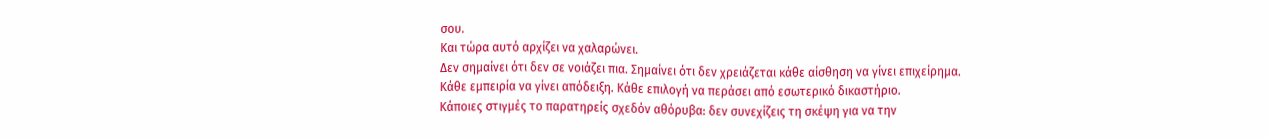σου.
Και τώρα αυτό αρχίζει να χαλαρώνει.
Δεν σημαίνει ότι δεν σε νοιάζει πια. Σημαίνει ότι δεν χρειάζεται κάθε αίσθηση να γίνει επιχείρημα. Κάθε εμπειρία να γίνει απόδειξη. Κάθε επιλογή να περάσει από εσωτερικό δικαστήριο.
Κάποιες στιγμές το παρατηρείς σχεδόν αθόρυβα: δεν συνεχίζεις τη σκέψη για να την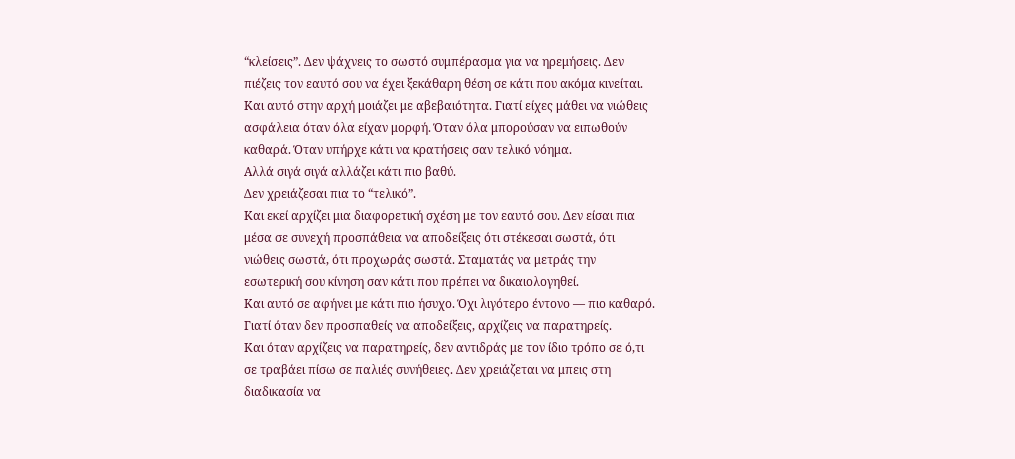“κλείσεις”. Δεν ψάχνεις το σωστό συμπέρασμα για να ηρεμήσεις. Δεν πιέζεις τον εαυτό σου να έχει ξεκάθαρη θέση σε κάτι που ακόμα κινείται.
Και αυτό στην αρχή μοιάζει με αβεβαιότητα. Γιατί είχες μάθει να νιώθεις ασφάλεια όταν όλα είχαν μορφή. Όταν όλα μπορούσαν να ειπωθούν καθαρά. Όταν υπήρχε κάτι να κρατήσεις σαν τελικό νόημα.
Αλλά σιγά σιγά αλλάζει κάτι πιο βαθύ.
Δεν χρειάζεσαι πια το “τελικό”.
Και εκεί αρχίζει μια διαφορετική σχέση με τον εαυτό σου. Δεν είσαι πια μέσα σε συνεχή προσπάθεια να αποδείξεις ότι στέκεσαι σωστά, ότι νιώθεις σωστά, ότι προχωράς σωστά. Σταματάς να μετράς την εσωτερική σου κίνηση σαν κάτι που πρέπει να δικαιολογηθεί.
Και αυτό σε αφήνει με κάτι πιο ήσυχο. Όχι λιγότερο έντονο — πιο καθαρό.
Γιατί όταν δεν προσπαθείς να αποδείξεις, αρχίζεις να παρατηρείς.
Και όταν αρχίζεις να παρατηρείς, δεν αντιδράς με τον ίδιο τρόπο σε ό,τι σε τραβάει πίσω σε παλιές συνήθειες. Δεν χρειάζεται να μπεις στη διαδικασία να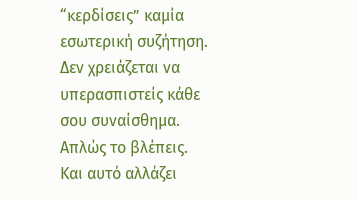“κερδίσεις” καμία εσωτερική συζήτηση. Δεν χρειάζεται να υπερασπιστείς κάθε σου συναίσθημα.
Απλώς το βλέπεις.
Και αυτό αλλάζει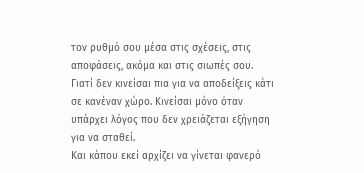τον ρυθμό σου μέσα στις σχέσεις, στις αποφάσεις, ακόμα και στις σιωπές σου.
Γιατί δεν κινείσαι πια για να αποδείξεις κάτι σε κανέναν χώρο. Κινείσαι μόνο όταν υπάρχει λόγος που δεν χρειάζεται εξήγηση για να σταθεί.
Και κάπου εκεί αρχίζει να γίνεται φανερό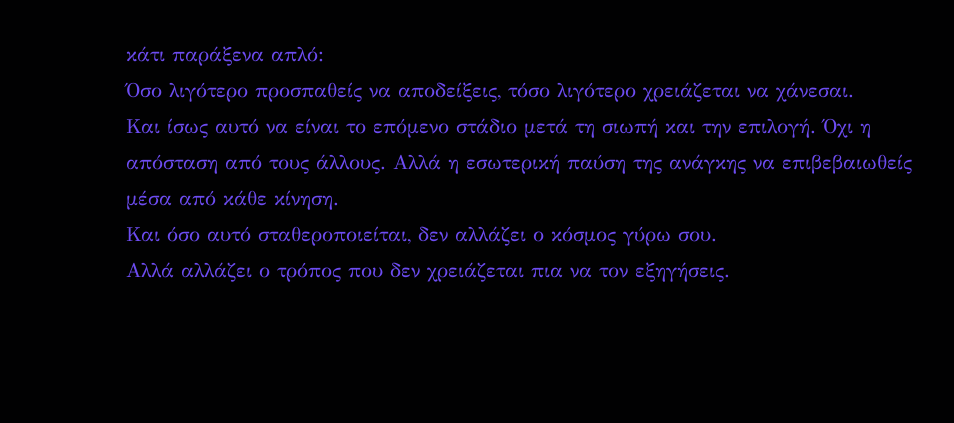κάτι παράξενα απλό:
Όσο λιγότερο προσπαθείς να αποδείξεις, τόσο λιγότερο χρειάζεται να χάνεσαι.
Και ίσως αυτό να είναι το επόμενο στάδιο μετά τη σιωπή και την επιλογή. Όχι η απόσταση από τους άλλους. Αλλά η εσωτερική παύση της ανάγκης να επιβεβαιωθείς μέσα από κάθε κίνηση.
Και όσο αυτό σταθεροποιείται, δεν αλλάζει ο κόσμος γύρω σου.
Αλλά αλλάζει ο τρόπος που δεν χρειάζεται πια να τον εξηγήσεις.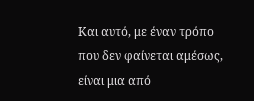Και αυτό, με έναν τρόπο που δεν φαίνεται αμέσως, είναι μια από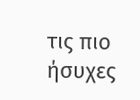τις πιο ήσυχες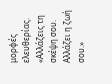μορφές ελευθερίας.
«Αλλάζεις τη σκέψη σου. Αλλάζει η ζωή σου.»